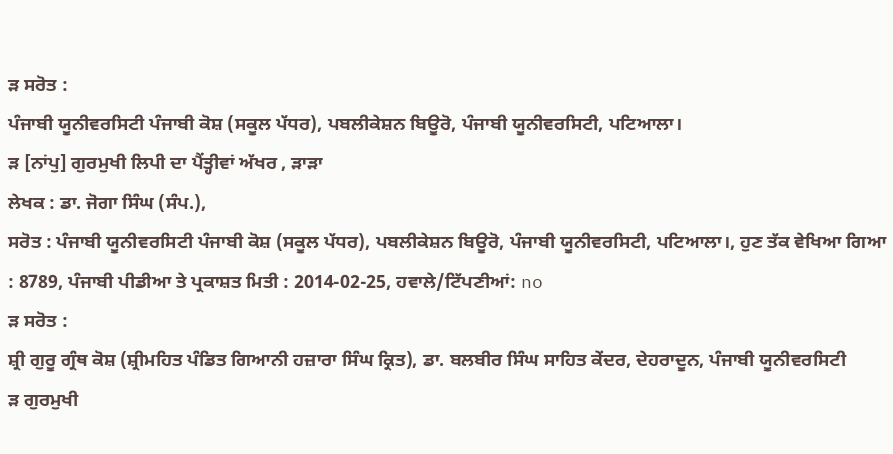ੜ ਸਰੋਤ :
ਪੰਜਾਬੀ ਯੂਨੀਵਰਸਿਟੀ ਪੰਜਾਬੀ ਕੋਸ਼ (ਸਕੂਲ ਪੱਧਰ), ਪਬਲੀਕੇਸ਼ਨ ਬਿਊਰੋ, ਪੰਜਾਬੀ ਯੂਨੀਵਰਸਿਟੀ, ਪਟਿਆਲਾ।
ੜ [ਨਾਂਪੁ] ਗੁਰਮੁਖੀ ਲਿਪੀ ਦਾ ਪੈਂਤ੍ਹੀਵਾਂ ਅੱਖਰ , ੜਾੜਾ
ਲੇਖਕ : ਡਾ. ਜੋਗਾ ਸਿੰਘ (ਸੰਪ.),
ਸਰੋਤ : ਪੰਜਾਬੀ ਯੂਨੀਵਰਸਿਟੀ ਪੰਜਾਬੀ ਕੋਸ਼ (ਸਕੂਲ ਪੱਧਰ), ਪਬਲੀਕੇਸ਼ਨ ਬਿਊਰੋ, ਪੰਜਾਬੀ ਯੂਨੀਵਰਸਿਟੀ, ਪਟਿਆਲਾ।, ਹੁਣ ਤੱਕ ਵੇਖਿਆ ਗਿਆ : 8789, ਪੰਜਾਬੀ ਪੀਡੀਆ ਤੇ ਪ੍ਰਕਾਸ਼ਤ ਮਿਤੀ : 2014-02-25, ਹਵਾਲੇ/ਟਿੱਪਣੀਆਂ: no
ੜ ਸਰੋਤ :
ਸ਼੍ਰੀ ਗੁਰੂ ਗ੍ਰੰਥ ਕੋਸ਼ (ਸ਼੍ਰੀਮਹਿਤ ਪੰਡਿਤ ਗਿਆਨੀ ਹਜ਼ਾਰਾ ਸਿੰਘ ਕ੍ਰਿਤ), ਡਾ. ਬਲਬੀਰ ਸਿੰਘ ਸਾਹਿਤ ਕੇਂਦਰ, ਦੇਹਰਾਦੂਨ, ਪੰਜਾਬੀ ਯੂਨੀਵਰਸਿਟੀ
ੜ ਗੁਰਮੁਖੀ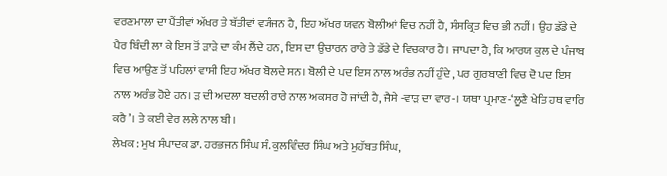ਵਰਣਮਾਲਾ ਦਾ ਪੈਂਤੀਵਾਂ ਅੱਖਰ ਤੇ ਬੱਤੀਵਾਂ ਵ੍ਯੰਜਨ ਹੈ, ਇਹ ਅੱਖਰ ਯਵਨ ਬੋਲੀਆਂ ਵਿਚ ਨਹੀਂ ਹੈ, ਸੰਸਕ੍ਰਿਤ ਵਿਚ ਭੀ ਨਹੀਂ। ਉਹ ਡੱਡੇ ਦੇ ਪੈਰ ਬਿੰਦੀ ਲਾ ਕੇ ਇਸ ਤੋਂ ੜਾੜੇ ਦਾ ਕੰਮ ਲੈਂਦੇ ਹਨ, ਇਸ ਦਾ ਉਚਾਰਨ ਰਾਰੇ ਤੇ ਡੱਡੇ ਦੇ ਵਿਚਕਾਰ ਹੈ। ਜਾਪਦਾ ਹੈ, ਕਿ ਆਰਯ ਕੁਲ ਦੇ ਪੰਜਾਬ ਵਿਚ ਆਉਣ ਤੋਂ ਪਹਿਲਾਂ ਵਾਸੀ ਇਹ ਅੱਖਰ ਬੋਲਦੇ ਸਨ। ਬੋਲੀ ਦੇ ਪਦ ਇਸ ਨਾਲ ਅਰੰਭ ਨਹੀਂ ਹੁੰਦੇ , ਪਰ ਗੁਰਬਾਣੀ ਵਿਚ ਦੋ ਪਦ ਇਸ ਨਾਲ ਅਰੰਭ ਹੋਏ ਹਨ। ੜ ਦੀ ਅਦਲਾ ਬਦਲੀ ਰਾਰੇ ਨਾਲ ਅਕਸਰ ਹੋ ਜਾਂਦੀ ਹੈ, ਜੈਸੇ -ਵਾੜ ਦਾ ਵਾਰ-। ਯਥਾ ਪ੍ਰਮਾਣ-‘ਲੂਣੈ ਖੇਤਿ ਹਥ ਵਾਰਿ ਕਰੈ ’। ਤੇ ਕਈ ਵੇਰ ਲਲੇ ਨਾਲ ਬੀ।
ਲੇਖਕ : ਮੁਖ ਸੰਪਾਦਕ ਡਾ. ਹਰਭਜਨ ਸਿੰਘ ਸੰ. ਕੁਲਵਿੰਦਰ ਸਿੰਘ ਅਤੇ ਮੁਹੱਬਤ ਸਿੰਘ,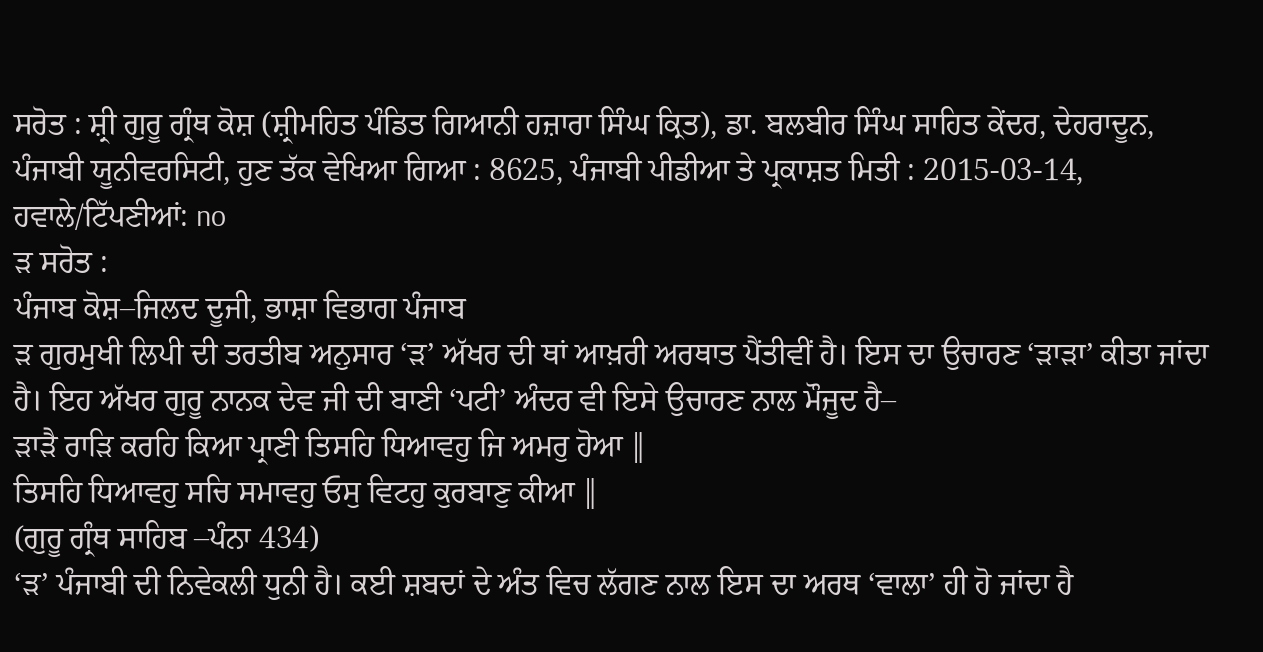ਸਰੋਤ : ਸ਼੍ਰੀ ਗੁਰੂ ਗ੍ਰੰਥ ਕੋਸ਼ (ਸ਼੍ਰੀਮਹਿਤ ਪੰਡਿਤ ਗਿਆਨੀ ਹਜ਼ਾਰਾ ਸਿੰਘ ਕ੍ਰਿਤ), ਡਾ. ਬਲਬੀਰ ਸਿੰਘ ਸਾਹਿਤ ਕੇਂਦਰ, ਦੇਹਰਾਦੂਨ, ਪੰਜਾਬੀ ਯੂਨੀਵਰਸਿਟੀ, ਹੁਣ ਤੱਕ ਵੇਖਿਆ ਗਿਆ : 8625, ਪੰਜਾਬੀ ਪੀਡੀਆ ਤੇ ਪ੍ਰਕਾਸ਼ਤ ਮਿਤੀ : 2015-03-14, ਹਵਾਲੇ/ਟਿੱਪਣੀਆਂ: no
ੜ ਸਰੋਤ :
ਪੰਜਾਬ ਕੋਸ਼–ਜਿਲਦ ਦੂਜੀ, ਭਾਸ਼ਾ ਵਿਭਾਗ ਪੰਜਾਬ
ੜ ਗੁਰਮੁਖੀ ਲਿਪੀ ਦੀ ਤਰਤੀਬ ਅਨੁਸਾਰ ‘ੜ’ ਅੱਖਰ ਦੀ ਥਾਂ ਆਖ਼ਰੀ ਅਰਥਾਤ ਪੈਂਤੀਵੀਂ ਹੈ। ਇਸ ਦਾ ਉਚਾਰਣ ‘ੜਾੜਾ’ ਕੀਤਾ ਜਾਂਦਾ ਹੈ। ਇਹ ਅੱਖਰ ਗੁਰੂ ਨਾਨਕ ਦੇਵ ਜੀ ਦੀ ਬਾਣੀ ‘ਪਟੀ’ ਅੰਦਰ ਵੀ ਇਸੇ ਉਚਾਰਣ ਨਾਲ ਮੌਜੂਦ ਹੈ–
ੜਾੜੈ ਰਾੜਿ ਕਰਹਿ ਕਿਆ ਪ੍ਰਾਣੀ ਤਿਸਹਿ ਧਿਆਵਹੁ ਜਿ ਅਮਰੁ ਹੋਆ ‖
ਤਿਸਹਿ ਧਿਆਵਹੁ ਸਚਿ ਸਮਾਵਹੁ ਓਸੁ ਵਿਟਹੁ ਕੁਰਬਾਣੁ ਕੀਆ ‖
(ਗੁਰੂ ਗ੍ਰੰਥ ਸਾਹਿਬ –ਪੰਨਾ 434)
‘ੜ’ ਪੰਜਾਬੀ ਦੀ ਨਿਵੇਕਲੀ ਧੁਨੀ ਹੈ। ਕਈ ਸ਼ਬਦਾਂ ਦੇ ਅੰਤ ਵਿਚ ਲੱਗਣ ਨਾਲ ਇਸ ਦਾ ਅਰਥ ‘ਵਾਲਾ’ ਹੀ ਹੋ ਜਾਂਦਾ ਹੈ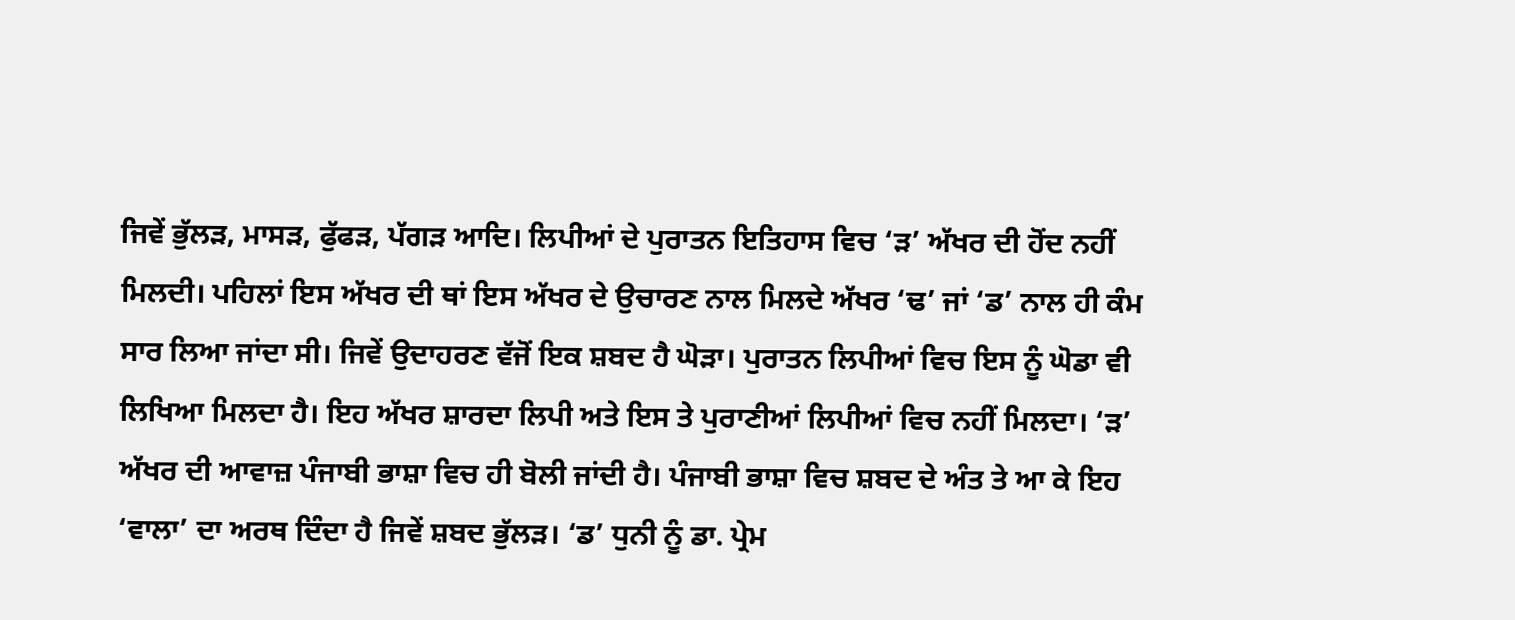ਜਿਵੇਂ ਭੁੱਲੜ, ਮਾਸੜ, ਫੁੱਫੜ, ਪੱਗੜ ਆਦਿ। ਲਿਪੀਆਂ ਦੇ ਪੁਰਾਤਨ ਇਤਿਹਾਸ ਵਿਚ ‘ੜ’ ਅੱਖਰ ਦੀ ਹੋਂਦ ਨਹੀਂ ਮਿਲਦੀ। ਪਹਿਲਾਂ ਇਸ ਅੱਖਰ ਦੀ ਥਾਂ ਇਸ ਅੱਖਰ ਦੇ ਉਚਾਰਣ ਨਾਲ ਮਿਲਦੇ ਅੱਖਰ ‘ਢ’ ਜਾਂ ‘ਡ’ ਨਾਲ ਹੀ ਕੰਮ ਸਾਰ ਲਿਆ ਜਾਂਦਾ ਸੀ। ਜਿਵੇਂ ਉਦਾਹਰਣ ਵੱਜੋਂ ਇਕ ਸ਼ਬਦ ਹੈ ਘੋੜਾ। ਪੁਰਾਤਨ ਲਿਪੀਆਂ ਵਿਚ ਇਸ ਨੂੰ ਘੋਡਾ ਵੀ ਲਿਖਿਆ ਮਿਲਦਾ ਹੈ। ਇਹ ਅੱਖਰ ਸ਼ਾਰਦਾ ਲਿਪੀ ਅਤੇ ਇਸ ਤੇ ਪੁਰਾਣੀਆਂ ਲਿਪੀਆਂ ਵਿਚ ਨਹੀਂ ਮਿਲਦਾ। ‘ੜ’ ਅੱਖਰ ਦੀ ਆਵਾਜ਼ ਪੰਜਾਬੀ ਭਾਸ਼ਾ ਵਿਚ ਹੀ ਬੋਲੀ ਜਾਂਦੀ ਹੈ। ਪੰਜਾਬੀ ਭਾਸ਼ਾ ਵਿਚ ਸ਼ਬਦ ਦੇ ਅੰਤ ਤੇ ਆ ਕੇ ਇਹ ‘ਵਾਲਾ’ ਦਾ ਅਰਥ ਦਿੰਦਾ ਹੈ ਜਿਵੇਂ ਸ਼ਬਦ ਭੁੱਲੜ। ‘ਡ’ ਧੁਨੀ ਨੂੰ ਡਾ. ਪ੍ਰੇਮ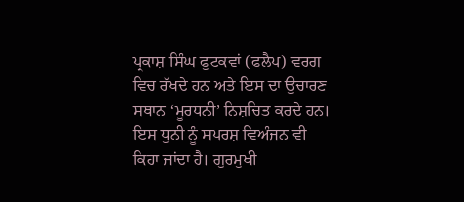ਪ੍ਰਕਾਸ਼ ਸਿੰਘ ਫੁਟਕਵਾਂ (ਫਲੈਪ) ਵਰਗ ਵਿਚ ਰੱਖਦੇ ਹਨ ਅਤੇ ਇਸ ਦਾ ਉਚਾਰਣ ਸਥਾਨ ‘ਮੂਰਧਨੀ’ ਨਿਸ਼ਚਿਤ ਕਰਦੇ ਹਨ। ਇਸ ਧੁਨੀ ਨੂੰ ਸਪਰਸ਼ ਵਿਅੰਜਨ ਵੀ ਕਿਹਾ ਜਾਂਦਾ ਹੈ। ਗੁਰਮੁਖੀ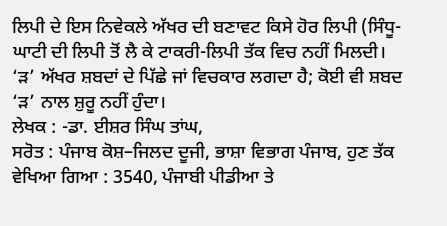ਲਿਪੀ ਦੇ ਇਸ ਨਿਵੇਕਲੇ ਅੱਖਰ ਦੀ ਬਣਾਵਟ ਕਿਸੇ ਹੋਰ ਲਿਪੀ (ਸਿੰਧੂ-ਘਾਟੀ ਦੀ ਲਿਪੀ ਤੋਂ ਲੈ ਕੇ ਟਾਕਰੀ-ਲਿਪੀ ਤੱਕ ਵਿਚ ਨਹੀਂ ਮਿਲਦੀ।
‘ੜ’ ਅੱਖਰ ਸ਼ਬਦਾਂ ਦੇ ਪਿੱਛੇ ਜਾਂ ਵਿਚਕਾਰ ਲਗਦਾ ਹੈ; ਕੋਈ ਵੀ ਸ਼ਬਦ ‘ੜ’ ਨਾਲ ਸ਼ੁਰੂ ਨਹੀਂ ਹੁੰਦਾ।
ਲੇਖਕ : -ਡਾ. ਈਸ਼ਰ ਸਿੰਘ ਤਾਂਘ,
ਸਰੋਤ : ਪੰਜਾਬ ਕੋਸ਼–ਜਿਲਦ ਦੂਜੀ, ਭਾਸ਼ਾ ਵਿਭਾਗ ਪੰਜਾਬ, ਹੁਣ ਤੱਕ ਵੇਖਿਆ ਗਿਆ : 3540, ਪੰਜਾਬੀ ਪੀਡੀਆ ਤੇ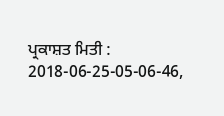ਪ੍ਰਕਾਸ਼ਤ ਮਿਤੀ : 2018-06-25-05-06-46,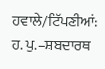ਹਵਾਲੇ/ਟਿੱਪਣੀਆਂ: ਹ. ਪੁ.–ਸ਼ਬਦਾਰਥ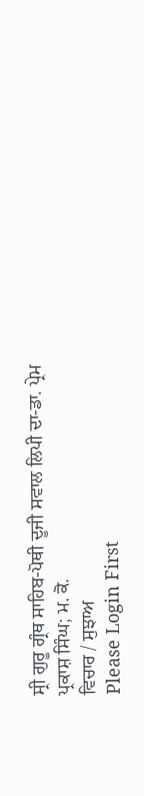ਸ੍ਰੀ ਗੁਰੂ ਗ੍ਰੰਥ ਸਾਹਿਬ-ਪੋਥੀ ਦੂਜੀ ਸਵਾਲ ਲਿਪੀ ਦਾ-ਡਾ. ਪ੍ਰੇਮ ਪ੍ਰਕਾਸ਼ ਸਿੰਘ; ਮ. ਕੋ.
ਵਿਚਾਰ / ਸੁਝਾਅ
Please Login First